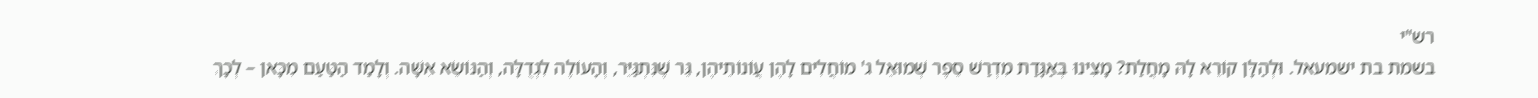רש"י
בשמת בת ישמעאל. וּלְהַלָּן קוֹרֵא לָהּ מָחֲלַת? מָצִינוּ בְּאַגָּדַת מִדְרַשׁ סֵפֶר שְׁמוּאֵל ג' מוֹחֲלִים לָהֶן עֲוֹנוֹתֵיהֶן, גֵּר שֶׁנִּתְגַּיֵּר, וְהָעוֹלֶה לִגְדֻלָּה, וְהַנּוֹשֵׂא אִשָּׁה. וְלָמַד הַטַּעַם מִכָּאן – לְכָךְ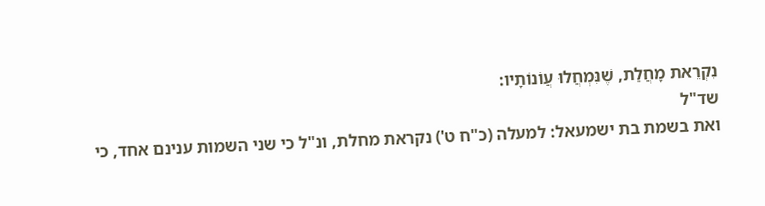נִקְרֵאת מָחֲלַת, שֶׁנִּמְחֲלוּ עֲוֹנוֹתָיו:
שד"ל
ואת בשמת בת ישמעאל: למעלה (כ"ח ט') נקראת מחלת, ונ"ל כי שני השמות ענינם אחד, כי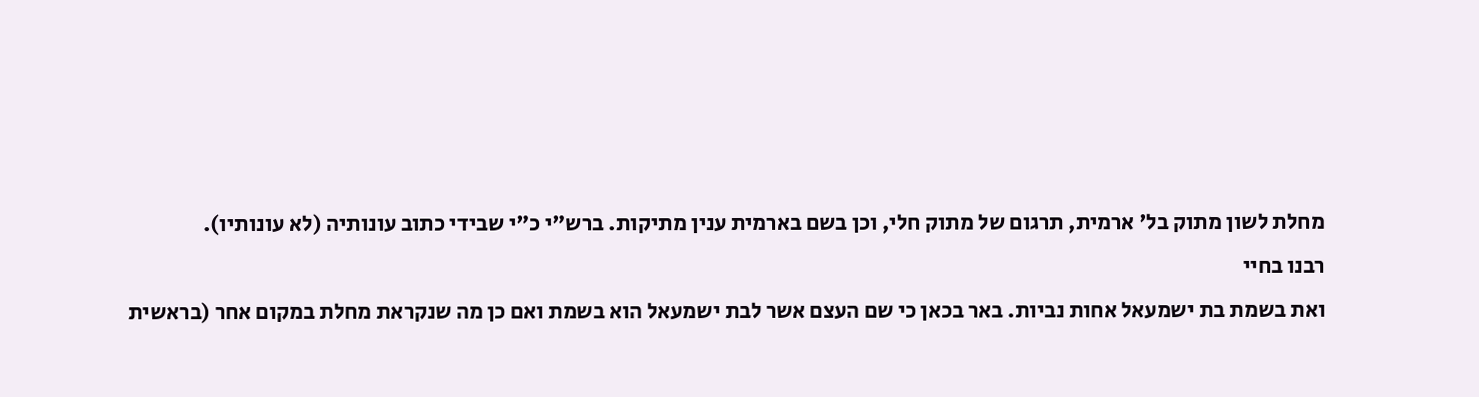מחלת לשון מתוק בל' ארמית, תרגום של מתוק חלי, וכן בשם בארמית ענין מתיקות. ברש"י כ"י שבידי כתוב עונותיה (לא עונותיו).
רבנו בחיי
ואת בשמת בת ישמעאל אחות נביות. באר בכאן כי שם העצם אשר לבת ישמעאל הוא בשמת ואם כן מה שנקראת מחלת במקום אחר (בראשית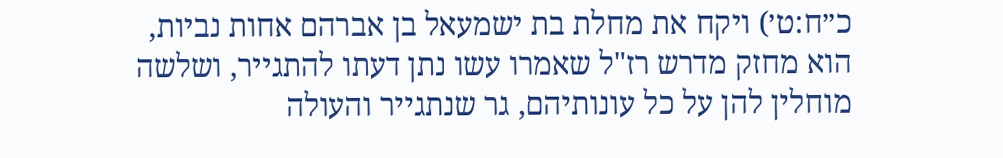כ״ח:ט׳) ויקח את מחלת בת ישמעאל בן אברהם אחות נביות, הוא מחזק מדרש רז"ל שאמרו עשו נתן דעתו להתגייר, ושלשה מוחלין להן על כל עונותיהם, גר שנתגייר והעולה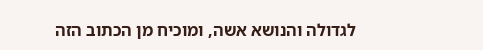לגדולה והנושא אשה, ומוכיח מן הכתוב הזה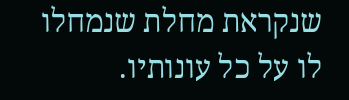שנקראת מחלת שנמחלו לו על כל עונותיו.